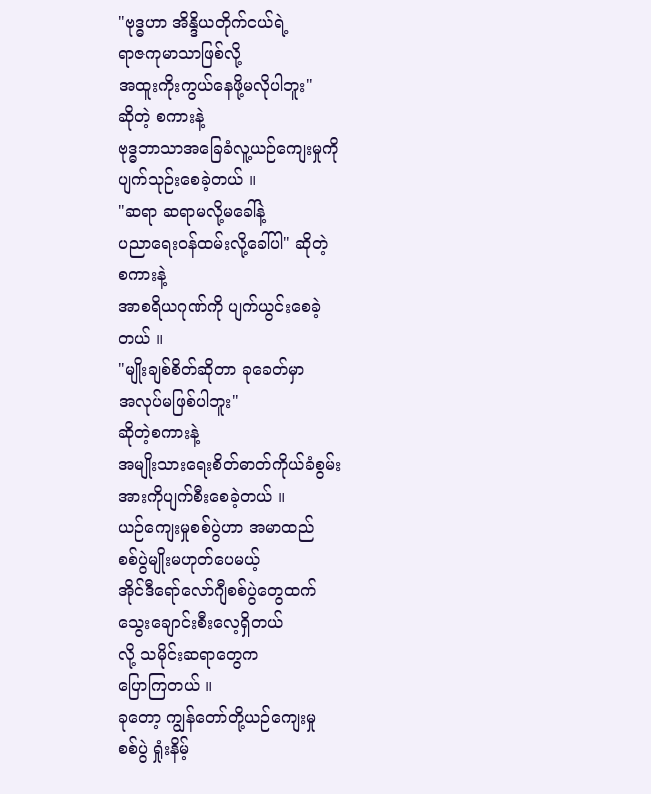"ဗုဒ္ဓဟာ အိန္ဒိယတိုက်ငယ်ရဲ့
ရာဇကုမာသာဖြစ်လို့
အထူးကိုးကွယ်နေဖို့မလိုပါဘူး"
ဆိုတဲ့ စကားနဲ့
ဗုဒ္ဓဘာသာအခြေခံလူ့ယဉ်ကျေးမှုကို
ပျက်သုဉ်းစေခဲ့တယ် ။
"ဆရာ ဆရာမလို့မခေါ်နဲ့
ပညာရေးဝန်ထမ်းလို့ခေါ်ပါ" ဆိုတဲ့
စကားနဲ့
အာစရိယဂုဏ်ကို ပျက်ယွင်းစေခဲ့
တယ် ။
"မျိုးချစ်စိတ်ဆိုတာ ခုခေတ်မှာ
အလုပ်မဖြစ်ပါဘူး"
ဆိုတဲ့စကားနဲ့
အမျိုးသားရေးစိတ်ဓာတ်ကိုယ်ခံစွမ်း
အားကိုပျက်စီးစေခဲ့တယ် ။
ယဉ်ကျေးမှုစစ်ပွဲဟာ အမာထည်
စစ်ပွဲမျိုးမဟုတ်ပေမယ့်
အိုင်ဒီရော်လော်ဂျီစစ်ပွဲတွေထက်
သွေးချောင်းစီးလေ့ရှိတယ်
လို့ သမိုင်းဆရာတွေက
ပြောကြတယ် ။
ခုတော့ ကျွန်တော်တို့ယဉ်ကျေးမှု
စစ်ပွဲ ရှုံးနိမ့်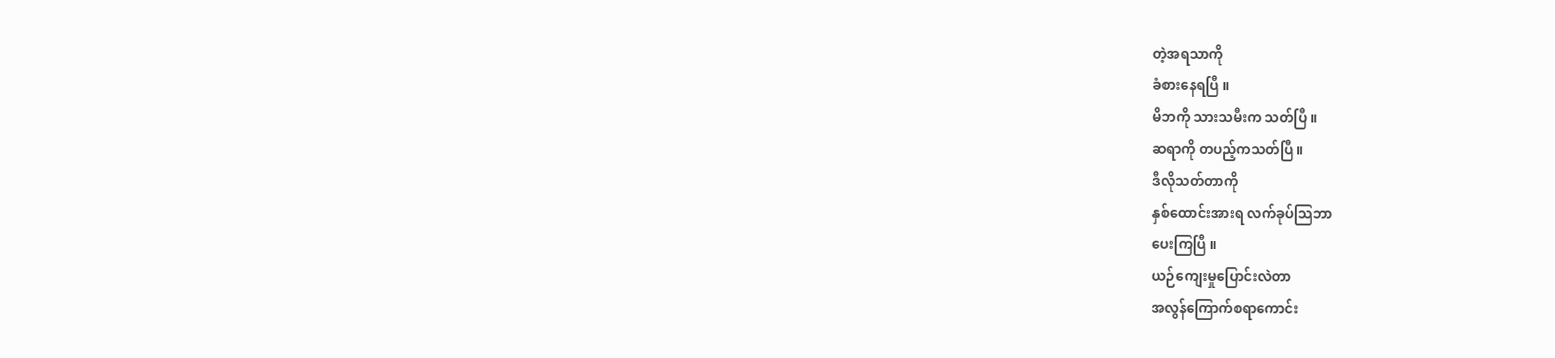တဲ့အရသာကို
ခံစားနေရပြီ ။
မိဘကို သားသမီးက သတ်ပြီ ။
ဆရာကို တပည့်ကသတ်ပြီ ။
ဒီလိုသတ်တာကို
နှစ်ထောင်းအားရ လက်ခုပ်သြဘာ
ပေးကြပြီ ။
ယဉ်ကျေးမှုပြောင်းလဲတာ
အလွန်ကြောက်စရာကောင်း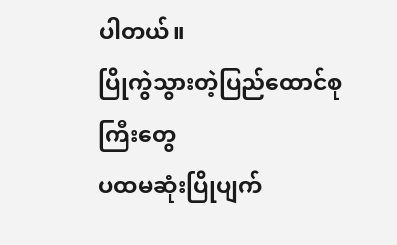ပါတယ်။
ပြိုကွဲသွားတဲ့ပြည်ထောင်စုကြီးတွေ
ပထမဆုံးပြိုပျက်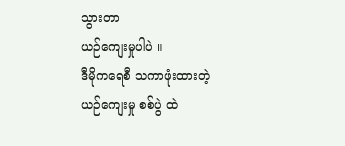သွားတာ
ယဉ်ကျေးမှုပါပဲ ။
ဒီမိုကရေစီ သကာဖုံးထားတဲ့
ယဉ်ကျေးမှု စစ်ပွဲ ထဲ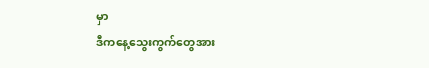မှာ
ဒီကနေ့သွေးကွက်တွေအား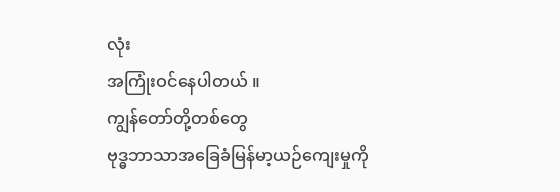လုံး
အကြုံးဝင်နေပါတယ် ။
ကျွန်တော်တို့တစ်တွေ
ဗုဒ္ဓဘာသာအခြေခံမြန်မာ့ယဉ်ကျေးမှုကို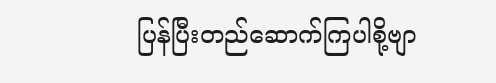ပြန်ပြီးတည်ဆောက်ကြပါစို့ဗျာ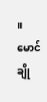။
မောင်ချို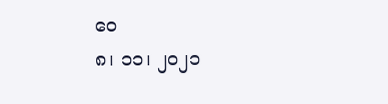ဝေ
၈၊ ၁၁၊ ၂၀၂၁